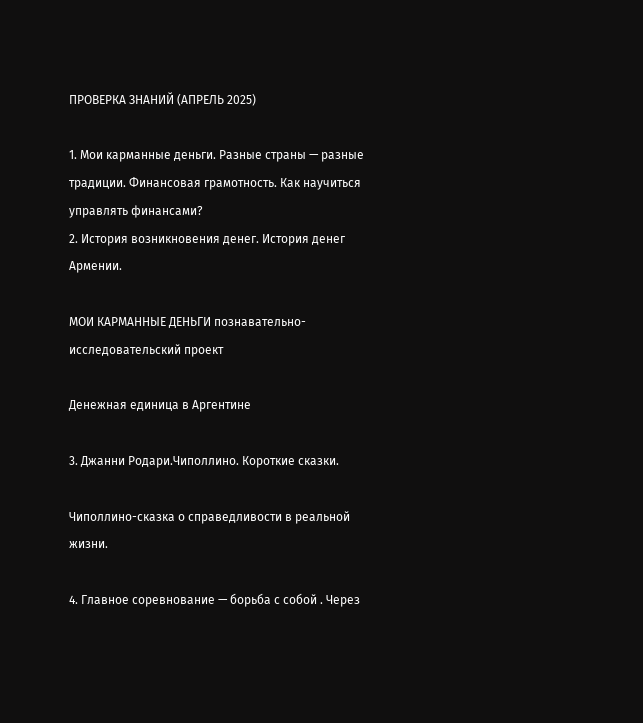ПРОВЕРКА ЗНАНИЙ (АПРЕЛЬ 2025)

1. Мои карманные деньги. Разные страны — разные традиции. Финансовая грамотность. Как научиться управлять финансами?
2. История возникновения денег. История денег Армении.

МОИ КАРМАННЫЕ ДЕНЬГИ познавательно- исследовательский проект

Денежная единица в Аргентине

3. Джанни Родари.Чиполлино. Короткие сказки.

Чиполлино-сказка о справедливости в реальной жизни.

4. Главное соревнование — борьба с собой . Через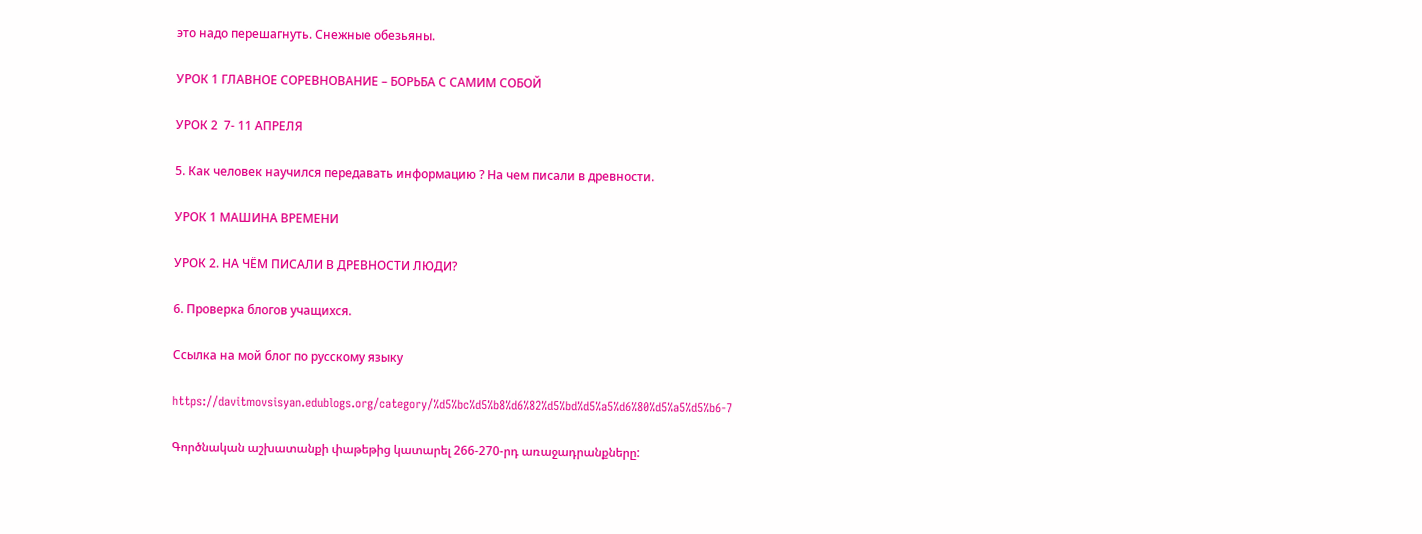это надо перешагнуть. Снежные обезьяны.

УРОК 1 ГЛАВНОЕ СОРЕВНОВАНИЕ – БОРЬБА С САМИМ СОБОЙ

УРОК 2  7- 11 АПРЕЛЯ

5. Как человек научился передавать информацию ? На чем писали в древности.

УРОК 1 МАШИНА ВРЕМЕНИ

УРОК 2. НА ЧЁМ ПИСАЛИ В ДРЕВНОСТИ ЛЮДИ?

6. Проверка блогов учащихся.

Ссылка на мой блог по русскому языку

https://davitmovsisyan.edublogs.org/category/%d5%bc%d5%b8%d6%82%d5%bd%d5%a5%d6%80%d5%a5%d5%b6-7

Գործնական աշխատանքի փաթեթից կատարել 266-270-րդ առաջադրանքները: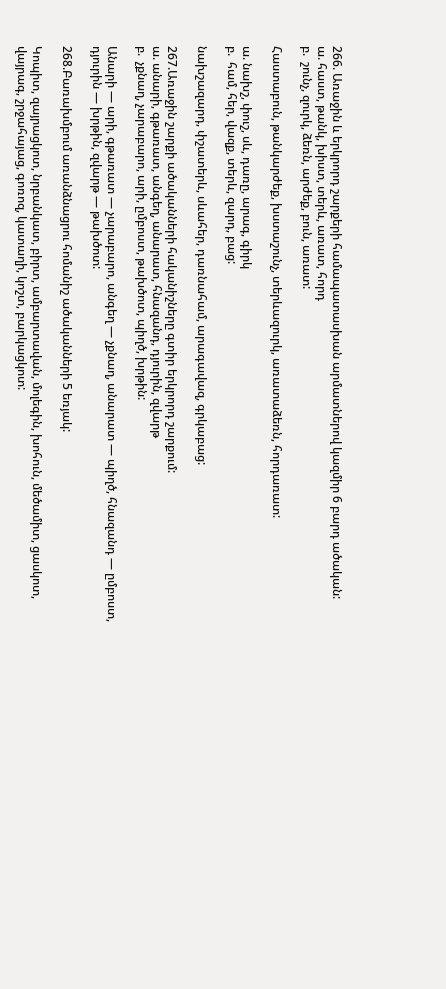266. Առաջին և երկրորդ շարքերի համապատասխան արմատներով կազմիր 6 բարդ ածական:
ա. հաստ, թանկ, խիստ, տերև, առատ, հորդ
բ.  շունչ, զուրկ, ձեռն, արժեք, բուն, առատ:

Հաստաբուն, թանկարժեք, խստաշունչ, տերևազուրկ, առատաձեռն, հորդառատ:

ա. նախշ, փուշ, սև, դառը, արագ, գիրկ
բ.  համ, հեր, վազք, տերև, զարդ, բաց:

նախշազարդ, փշատերև, սևահեր, դառնահամ, արագավազ, գրկաբաց:

267.Առաջին շարքի ածականների հականիշները գտիր երկրորդ շարքում:
ա. անարի, գթառատ, անգեղ, անարատ, հնազանդ, դյուրին, զվարթ
բ.  չքնաղ, չարաբարո, արի, ըմբոստ, թախծոտ, պիղծ, խրթին:

Անարի — արի, գթառատ — չարաբարո, անգեղ — չքնաղ, անարատ — պիղծ, հնազանդ — ըմբոստ, դյուրին — խրթին, զվարթ — թախծոտ:

268.Բառախմբում առանձնացրու հոմանիշ ածականների 5 եռյակ:

Կոպիտ, զայրացկոտ, նրբանկատ, բիրտ, ամբարտավան, մոլեգին, խոհուն, մեծամիտ, ցասկոտ, վայրագ, շրջահայաց, գոռոզ, կատաղի, կոշտ, բարկացկոտ: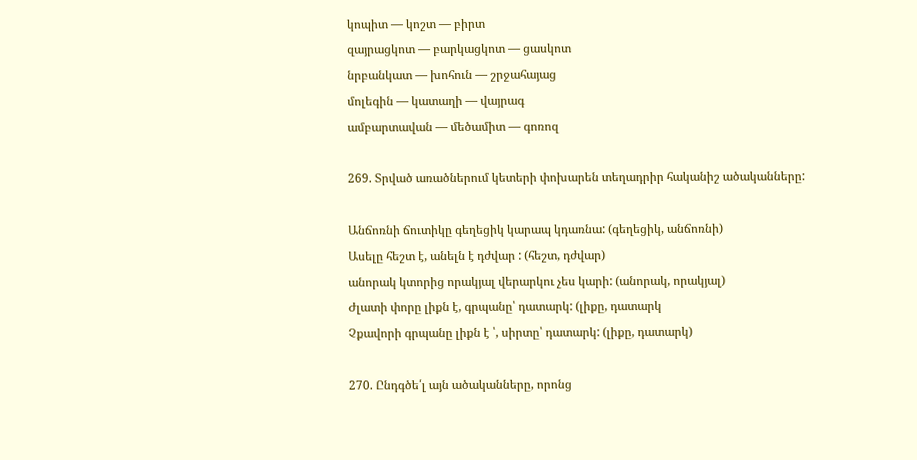կոպիտ — կոշտ — բիրտ
զայրացկոտ — բարկացկոտ — ցասկոտ
նրբանկատ — խոհուն — շրջահայաց
մոլեգին — կատաղի — վայրագ
ամբարտավան — մեծամիտ — գոռոզ

269. Տրված առածներում կետերի փոխարեն տեղադրիր հականիշ ածականները:

Անճոռնի ճուտիկը գեղեցիկ կարապ կդառնա: (գեղեցիկ, անճոռնի)
Ասելը հեշտ է, անելն է դժվար : (հեշտ, դժվար)
անորակ կտորից որակյալ վերարկու չես կարի: (անորակ, որակյալ)
Ժլատի փորը լիքն է, գրպանը՝ դատարկ: (լիքը, դատարկ
Չքավորի գրպանը լիքն է ՝, սիրտը՝ դատարկ: (լիքը, դատարկ)

270. Ընդգծե՛լ այն ածականները, որոնց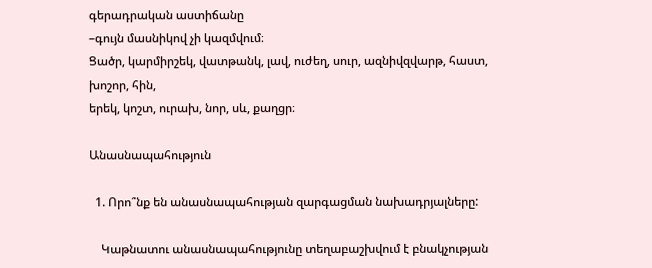գերադրական աստիճանը
–գույն մասնիկով չի կազմվում։
Ցածր, կարմիրշեկ, վատթանկ, լավ, ուժեղ, սուր, ազնիվզվարթ, հաստ, խոշոր, հին,
երեկ, կոշտ, ուրախ, նոր, սև, քաղցր։

Անասնապահություն

  1. Որո՞նք են անասնապահության զարգացման նախադրյալները:

    Կաթնատու անասնապահությունը տեղաբաշխվում է բնակչության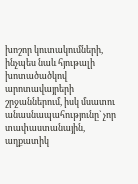խոշոր կուտակումների, ինչպես նաև հյութալի խոտածածկով արոտավայրերի շրջաններում, իսկ մսատու անասնապահությունը` չոր տափաստանային, աղքատիկ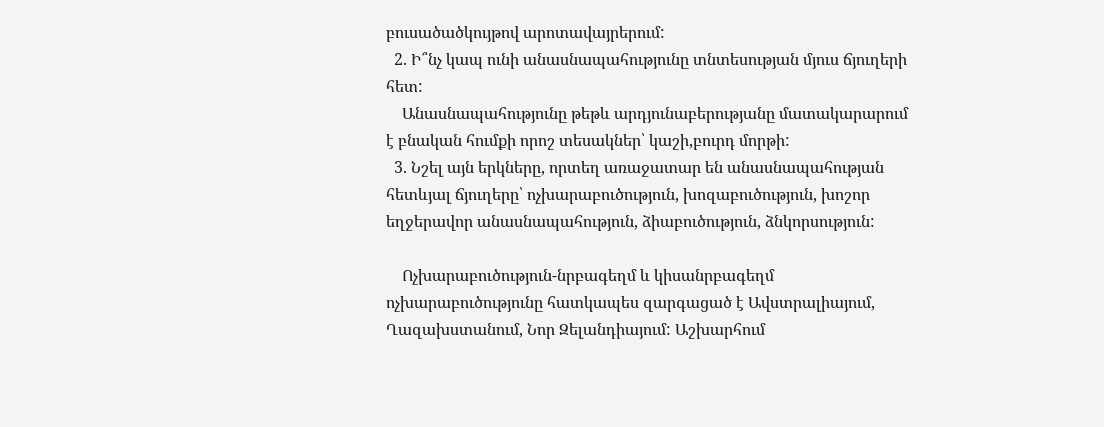բուսածածկույթով արոտավայրերում:
  2. Ի՞նչ կապ ունի անասնապահությունը տնտեսության մյուս ճյուղերի հետ:
    Անասնապահությունը թեթև արդյունաբերությանը մատակարարում է բնական հումքի որոշ տեսակներ՝ կաշի,բուրդ մորթի:
  3. Նշել այն երկները, որտեղ առաջատար են անասնապահության հետևյալ ճյուղերը՝ ոչխարաբուծություն, խոզաբուծություն, խոշոր եղջերավոր անասնապահություն, ձիաբուծություն, ձնկորսություն:

    Ոչխարաբուծություն-նրբագեղմ և կիսանրբագեղմ ոչխարաբուծությունը հատկապես զարգացած է Ավստրալիայում, Ղազախստանում, Նոր Զելանդիայում: Աշխարհում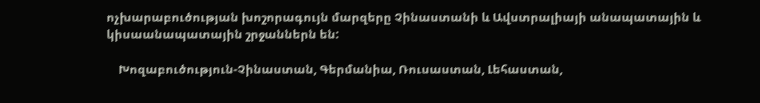ոչխարաբուծության խոշորագույն մարզերը Չինաստանի և Ավստրալիայի անապատային և կիսաանապատային շրջաններն են:

    Խոզաբուծություն-Չինաստան, Գերմանիա, Ռուսաստան, Լեհաստան,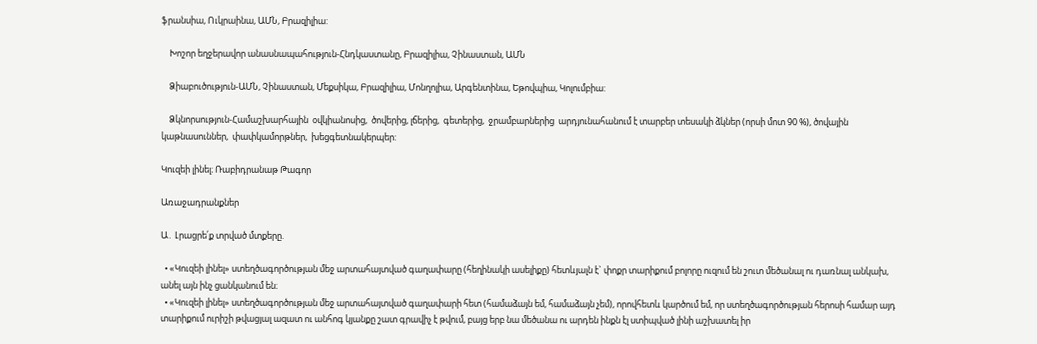ֆրանսիա, Ուկրաինա, ԱՄՆ, Բրազիլիա:

    Խոշոր եղջերավոր անասնապահություն-Հնդկաստանը, Բրազիլիա, Չինաստան, ԱՄՆ

    Ձիաբուծություն-ԱՄՆ, Չինաստան, Մեքսիկա, Բրազիլիա, Մոնղոլիա, Արգենտինա, Եթովպիա, Կոլումբիա:

    Ձկնորսություն-Համաշխարհային  օվկիանոսից,  ծովերից, լճերից,  գետերից,  ջրամբարներից  արդյունահանում է տարբեր տեսակի ձկներ (որսի մոտ 90 %), ծովային կաթնասուններ,  փափկամորթներ,  խեցգետնակերպեր:

Կուզեի լինել։ Ռաբիդրանաթ Թագոր

Առաջադրանքներ

Ա․ Լրացրե՛ք տրված մտքերը.

  • «Կուզեի լինել» ստեղծագործության մեջ արտահայտված գաղափարը (հեղինակի ասելիքը) հետևյալն է` փոքր տարիքում բոլորը ուզում են շուտ մեծանալ ու դառնալ անկախ, անել այն ինչ ցանկանում են։
  • «Կուզեի լինել» ստեղծագործության մեջ արտահայտված գաղափարի հետ (համաձայն եմ, համաձայն չեմ), որովհետև կարծում եմ, որ ստեղծագործության հերոսի համար այդ տարիքում ուրիշի թվացյալ ազատ ու անհոգ կյանքը շատ գրավիչ է թվում, բայց երբ նա մեծանա ու արդեն ինքն էլ ստիպված լինի աշխատել իր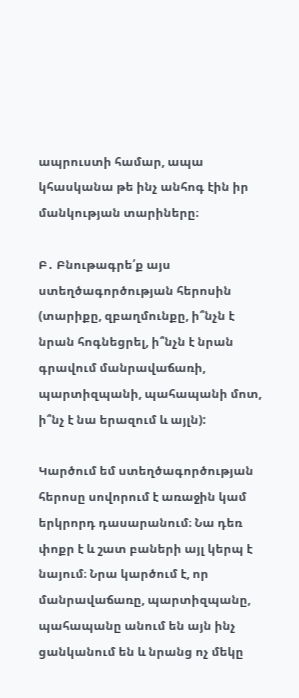ապրուստի համար, ապա կհասկանա թե ինչ անհոգ էին իր մանկության տարիները։

Բ․ Բնութագրե՛ք այս ստեղծագործության հերոսին (տարիքը, զբաղմունքը, ի՞նչն է նրան հոգնեցրել, ի՞նչն է նրան գրավում մանրավաճառի, պարտիզպանի, պահապանի մոտ, ի՞նչ է նա երազում և այլն):

Կարծում եմ ստեղծագործության հերոսը սովորում է առաջին կամ երկրորդ դասարանում։ Նա դեռ փոքր է և շատ բաների այլ կերպ է նայում։ Նրա կարծում է, որ մանրավաճառը, պարտիզպանը, պահապանը անում են այն ինչ ցանկանում են և նրանց ոչ մեկը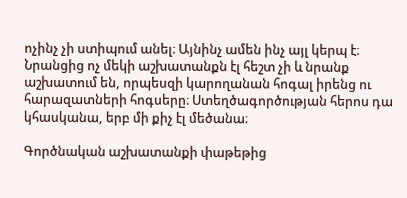ոչինչ չի ստիպում անել։ Այնինչ ամեն ինչ այլ կերպ է։ Նրանցից ոչ մեկի աշխատանքն էլ հեշտ չի և նրանք աշխատում են, որպեսզի կարողանան հոգալ իրենց ու հարազատների հոգսերը։ Ստեղծագործության հերոս դա կհասկանա, երբ մի քիչ էլ մեծանա։

Գործնական աշխատանքի փաթեթից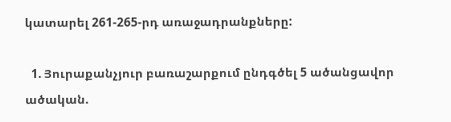կատարել 261-265-րդ առաջադրանքները:

  1. Յուրաքանչյուր բառաշարքում ընդգծել 5 ածանցավոր ածական.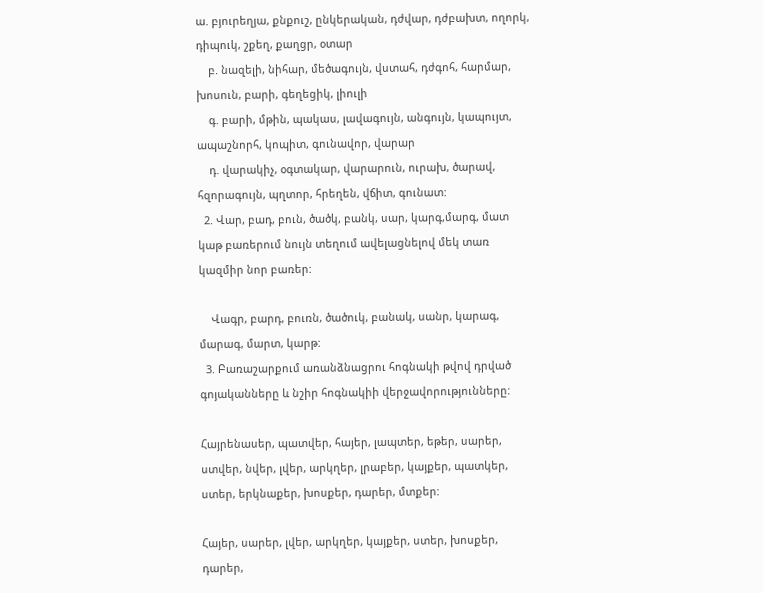ա. բյուրեղյա, քնքուշ, ընկերական, դժվար, դժբախտ, ողորկ, դիպուկ, շքեղ, քաղցր, օտար
    բ. նազելի, նիհար, մեծագույն, վստահ, դժգոհ, հարմար, խոսուն, բարի, գեղեցիկ, լիուլի
    գ. բարի, մթին, պակաս, լավագույն, անգույն, կապույտ, ապաշնորհ, կոպիտ, գունավոր, վարար
    դ. վարակիչ, օգտակար, վարարուն, ուրախ, ծարավ, հզորագույն, պղտոր, հրեղեն, վճիտ, գունատ:
  2. Վար, բադ, բուն, ծածկ, բանկ, սար, կարգ,մարգ, մատ կաթ բառերում նույն տեղում ավելացնելով մեկ տառ կազմիր նոր բառեր:

    Վագր, բարդ, բուռն, ծածուկ, բանակ, սանր, կարագ, մարագ, մարտ, կարթ:
  3. Բառաշարքում առանձնացրու հոգնակի թվով դրված գոյականները և նշիր հոգնակիի վերջավորությունները:

Հայրենասեր, պատվեր, հայեր, լապտեր, եթեր, սարեր, ստվեր, նվեր, լվեր, արկղեր, լրաբեր, կայքեր, պատկեր, ստեր, երկնաքեր, խոսքեր, դարեր, մտքեր:

Հայեր, սարեր, լվեր, արկղեր, կայքեր, ստեր, խոսքեր, դարեր,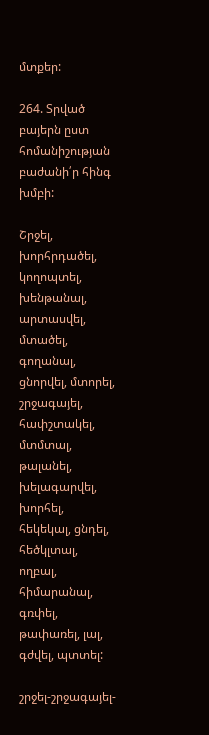մտքեր:

264. Տրված բայերն ըստ հոմանիշության բաժանի՛ր հինգ խմբի:

Շրջել, խորհրդածել, կողոպտել, խենթանալ, արտասվել, մտածել, գողանալ, ցնորվել, մտորել, շրջագայել, հափշտակել, մտմտալ, թալանել, խելագարվել, խորհել, հեկեկալ, ցնդել, հեծկլտալ, ողբալ, հիմարանալ, գռփել, թափառել, լալ, գժվել, պտտել:

շրջել-շրջագայել-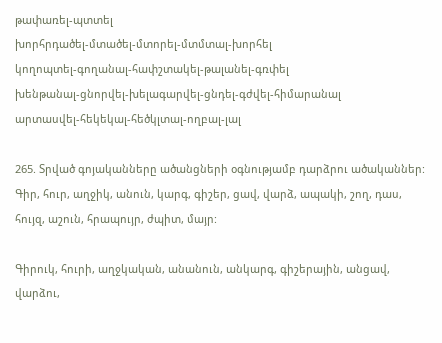թափառել-պտտել
խորհրդածել-մտածել-մտորել-մտմտալ-խորհել
կողոպտել-գողանալ-հափշտակել-թալանել-գռփել
խենթանալ-ցնորվել-խելագարվել-ցնդել-գժվել-հիմարանալ
արտասվել-հեկեկալ-հեծկլտալ-ողբալ-լալ

265. Տրված գոյականները ածանցների օգնությամբ դարձրու ածականներ:
Գիր, հուր, աղջիկ, անուն, կարգ, գիշեր, ցավ, վարձ, ապակի, շող, դաս, հույզ, աշուն, հրապույր, ժպիտ, մայր:

Գիրուկ, հուրի, աղջկական, անանուն, անկարգ, գիշերային, անցավ, վարձու,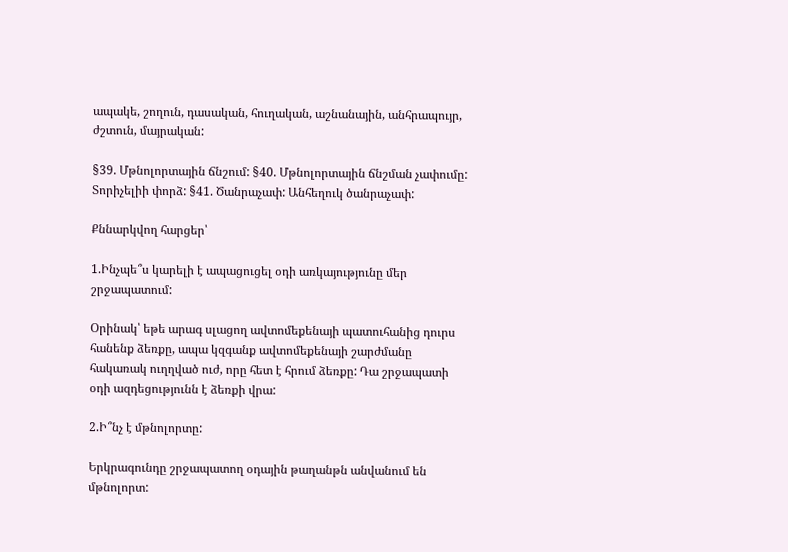ապակե, շողուն, դասական, հուղական, աշնանային, անհրապույր, ժշտուն, մայրական:

§39. Մթնոլորտային ճնշում: §40. Մթնոլորտային ճնշման չափումը: Տորիչելիի փորձ: §41. Ծանրաչափ: Անհեղուկ ծանրաչափ:

Քննարկվող հարցեր՝

1.Ինչպե՞ս կարելի է ապացուցել օդի առկայությունը մեր շրջապատում:

Օրինակ՝ եթե արագ սլացող ավտոմեքենայի պատուհանից դուրս հանենք ձեռքը, ապա կզգանք ավտոմեքենայի շարժմանը հակառակ ուղղված ուժ, որը հետ է հրում ձեռքը: Դա շրջապատի օդի ազդեցությունն է ձեռքի վրա:

2.Ի՞նչ է մթնոլորտը:

Երկրագունդը շրջապատող օդային թաղանթն անվանում են մթնոլորտ: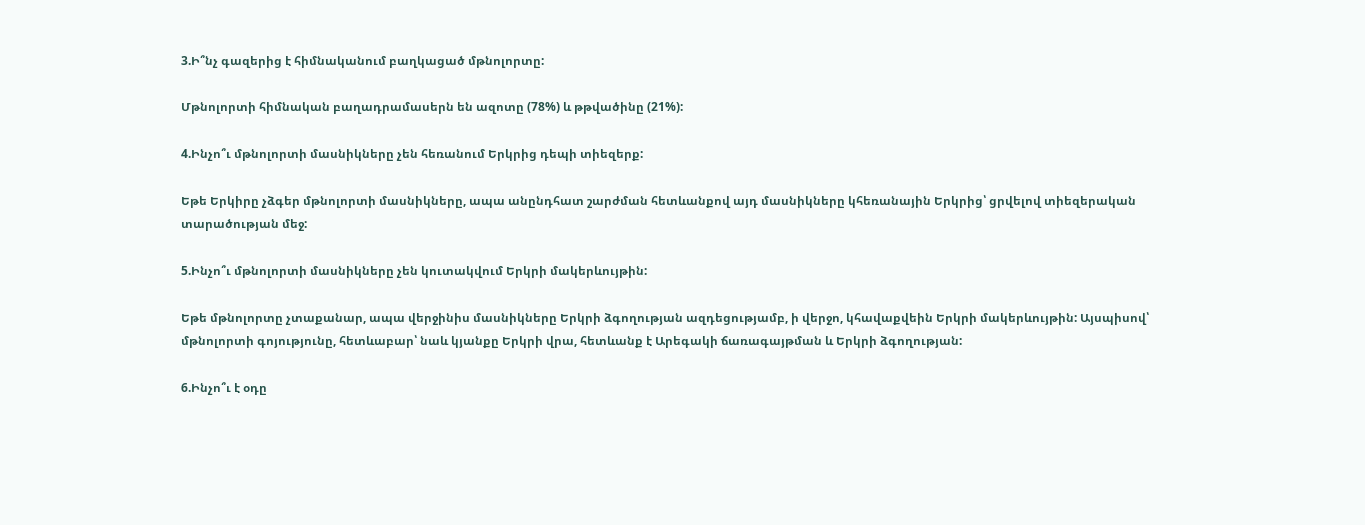3.Ի՞նչ գազերից է հիմնականում բաղկացած մթնոլորտը:

Մթնոլորտի հիմնական բաղադրամասերն են ազոտը (78%) և թթվածինը (21%):

4.Ինչո՞ւ մթնոլորտի մասնիկները չեն հեռանում Երկրից դեպի տիեզերք:

Եթե Երկիրը չձգեր մթնոլորտի մասնիկները, ապա անընդհատ շարժման հետևանքով այդ մասնիկները կհեռանային Երկրից՝ ցրվելով տիեզերական տարածության մեջ:

5.Ինչո՞ւ մթնոլորտի մասնիկները չեն կուտակվում Երկրի մակերևույթին:

Եթե մթնոլորտը չտաքանար, ապա վերջինիս մասնիկները Երկրի ձգողության ազդեցությամբ, ի վերջո, կհավաքվեին Երկրի մակերևույթին: Այսպիսով՝ մթնոլորտի գոյությունը, հետևաբար՝ նաև կյանքը Երկրի վրա, հետևանք է Արեգակի ճառագայթման և Երկրի ձգողության:

6.Ինչո՞ւ է օդը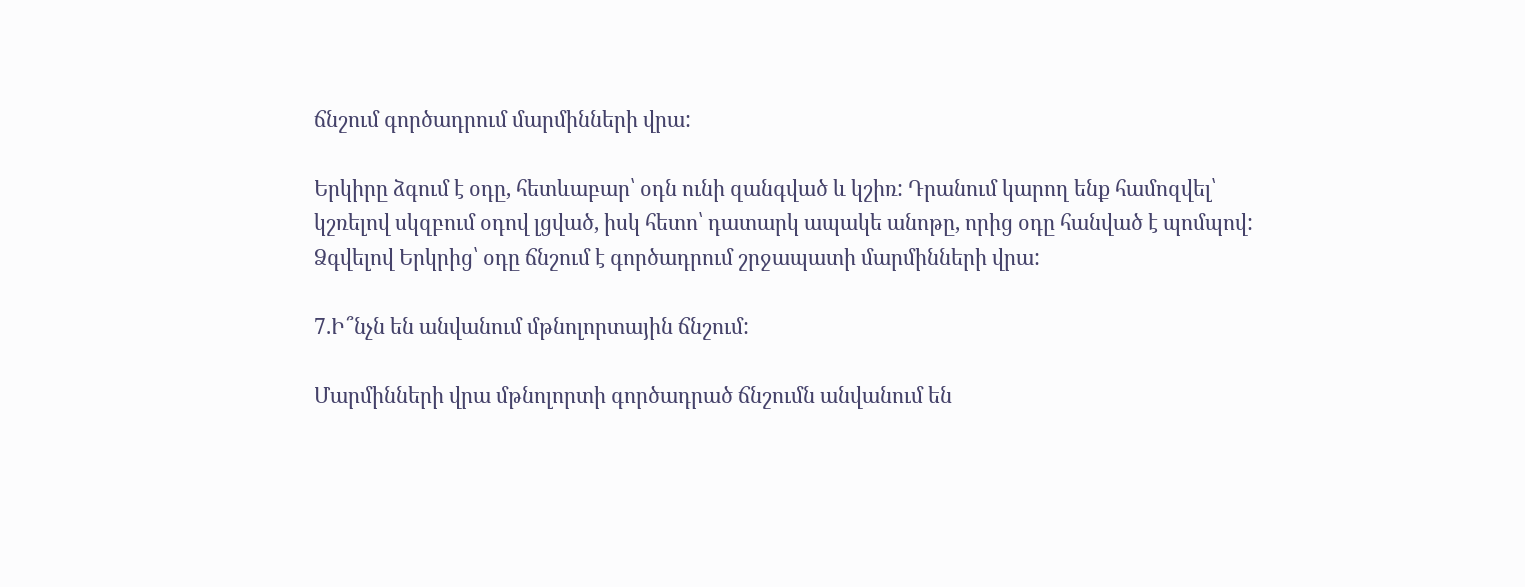ճնշում գործադրում մարմինների վրա:

Երկիրը ձգում է օդը, հետևաբար՝ օդն ունի զանգված և կշիռ: Դրանում կարող ենք համոզվել՝ կշռելով սկզբում օդով լցված, իսկ հետո՝ դատարկ ապակե անոթը, որից օդը հանված է պոմպով:
Ձգվելով Երկրից՝ օդը ճնշում է գործադրում շրջապատի մարմինների վրա:

7.Ի՞նչն են անվանում մթնոլորտային ճնշում:

Մարմինների վրա մթնոլորտի գործադրած ճնշումն անվանում են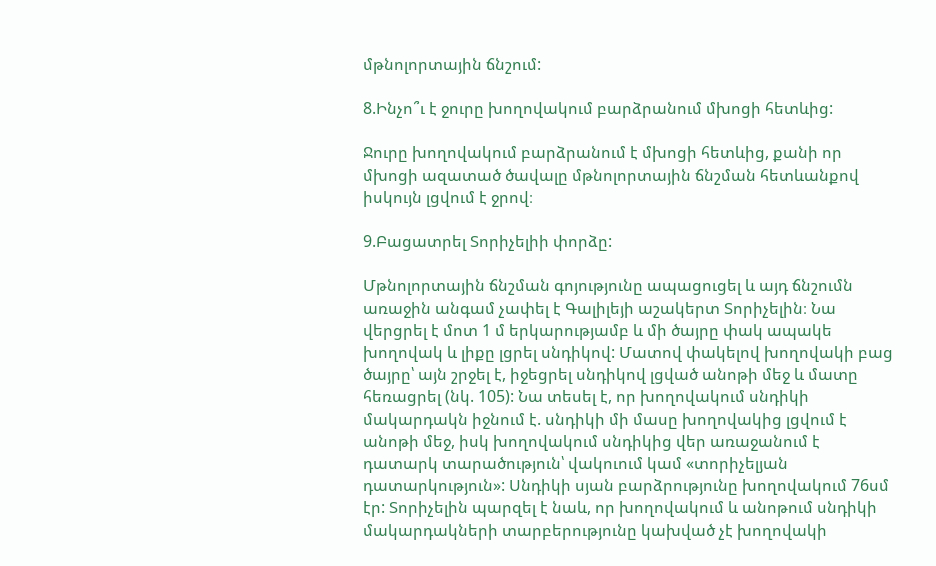մթնոլորտային ճնշում:

8.Ինչո՞ւ է ջուրը խողովակում բարձրանում մխոցի հետևից:

Ջուրը խողովակում բարձրանում է մխոցի հետևից, քանի որ մխոցի ազատած ծավալը մթնոլորտային ճնշման հետևանքով իսկույն լցվում է ջրով։

9.Բացատրել Տորիչելիի փորձը:

Մթնոլորտային ճնշման գոյությունը ապացուցել և այդ ճնշումն առաջին անգամ չափել է Գալիլեյի աշակերտ Տորիչելին։ Նա վերցրել է մոտ 1 մ երկարությամբ և մի ծայրը փակ ապակե խողովակ և լիքը լցրել սնդիկով: Մատով փակելով խողովակի բաց ծայրը՝ այն շրջել է, իջեցրել սնդիկով լցված անոթի մեջ և մատը հեռացրել (նկ. 105): Նա տեսել է, որ խողովակում սնդիկի մակարդակն իջնում է. սնդիկի մի մասը խողովակից լցվում է անոթի մեջ, իսկ խողովակում սնդիկից վեր առաջանում է դատարկ տարածություն՝ վակուում կամ «տորիչելյան դատարկություն»: Սնդիկի սյան բարձրությունը խողովակում 76սմ էր: Տորիչելին պարզել է նաև, որ խողովակում և անոթում սնդիկի մակարդակների տարբերությունը կախված չէ խողովակի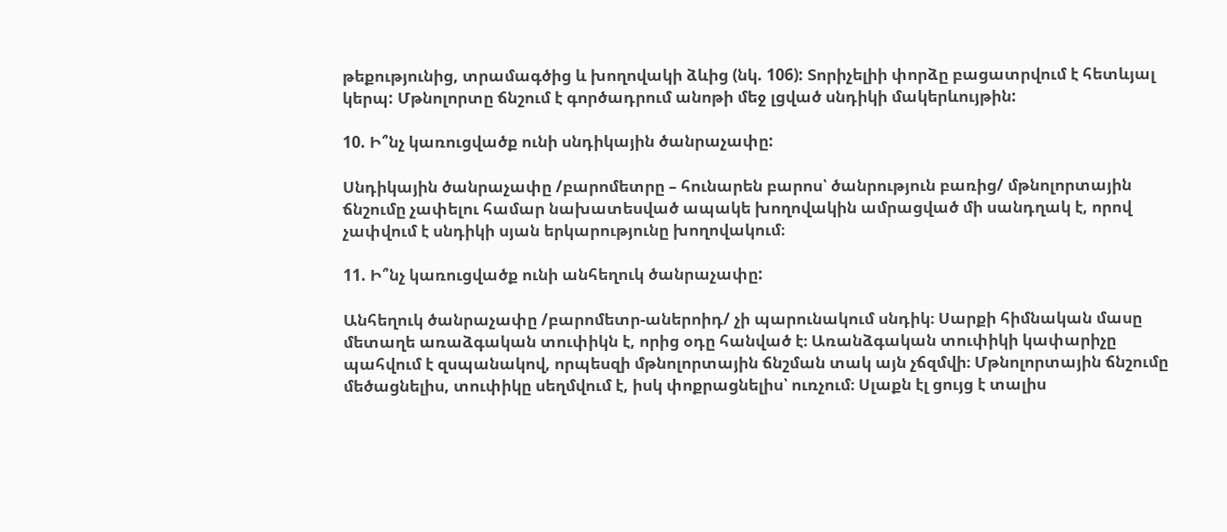թեքությունից, տրամագծից և խողովակի ձևից (նկ. 106): Տորիչելիի փորձը բացատրվում է հետևյալ կերպ: Մթնոլորտը ճնշում է գործադրում անոթի մեջ լցված սնդիկի մակերևույթին:

10. Ի՞նչ կառուցվածք ունի սնդիկային ծանրաչափը:

Սնդիկային ծանրաչափը /բարոմետրը – հունարեն բարոս՝ ծանրություն բառից/ մթնոլորտային ճնշումը չափելու համար նախատեսված ապակե խողովակին ամրացված մի սանդղակ է, որով չափվում է սնդիկի սյան երկարությունը խողովակում։

11. Ի՞նչ կառուցվածք ունի անհեղուկ ծանրաչափը:

Անհեղուկ ծանրաչափը /բարոմետր-աներոիդ/ չի պարունակում սնդիկ։ Սարքի հիմնական մասը մետաղե առաձգական տուփիկն է, որից օդը հանված է։ Առանձգական տուփիկի կափարիչը պահվում է զսպանակով, որպեսզի մթնոլորտային ճնշման տակ այն չճզմվի։ Մթնոլորտային ճնշումը մեծացնելիս, տուփիկը սեղմվում է, իսկ փոքրացնելիս՝ ուռչում։ Սլաքն էլ ցույց է տալիս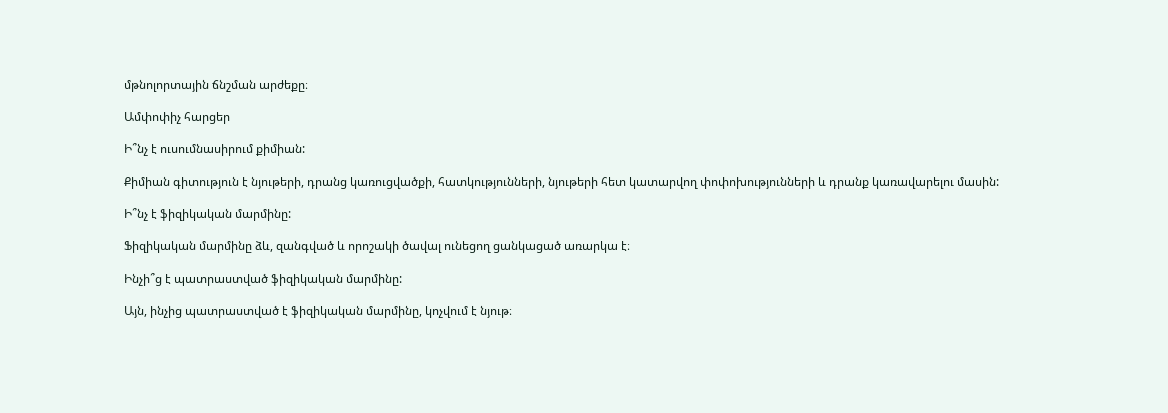մթնոլորտային ճնշման արժեքը։

Ամփոփիչ հարցեր

Ի՞նչ է ուսումնասիրում քիմիան:

Քիմիան գիտություն է նյութերի, դրանց կառուցվածքի, հատկությունների, նյութերի հետ կատարվող փոփոխությունների և դրանք կառավարելու մասին:

Ի՞նչ է ֆիզիկական մարմինը:

Ֆիզիկական մարմինը ձև, զանգված և որոշակի ծավալ ունեցող ցանկացած առարկա է։

Ինչի՞ց է պատրաստված ֆիզիկական մարմինը:

Այն, ինչից պատրաստված է ֆիզիկական մարմինը, կոչվում է նյութ։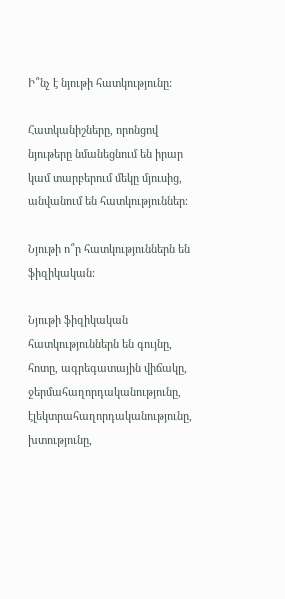Ի՞նչ է նյութի հատկությունը:

Հատկանիշները, որոնցով նյութերը նմանեցնում են իրար կամ տարբերում մեկը մյուսից, անվանում են հատկություններ։

Նյութի ո՞ր հատկություններն են ֆիզիկական:

Նյութի ֆիզիկական հատկություններն են գույնը, հոտը, ագրեգատային վիճակը, ջերմահաղորդականությունը, էլեկտրահաղորդականությունը, խտությունը,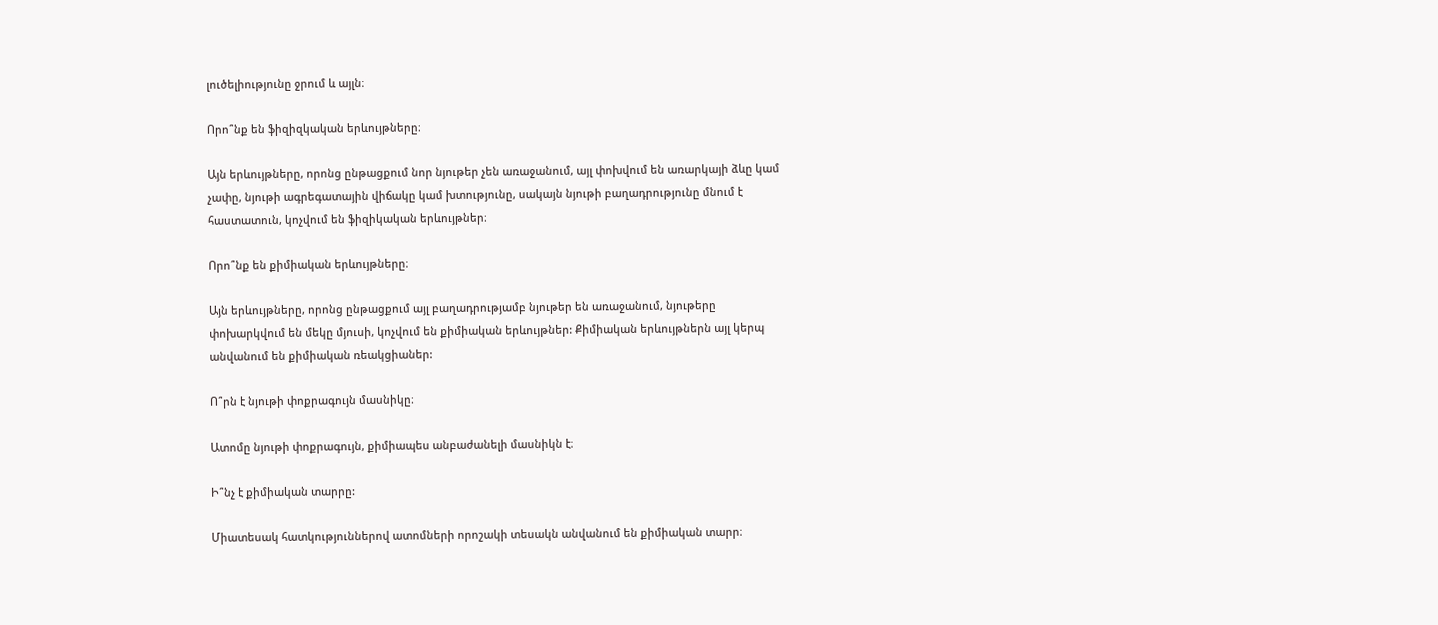լուծելիությունը ջրում և այլն։

Որո՞նք են ֆիզիզկական երևույթները։

Այն երևույթները, որոնց ընթացքում նոր նյութեր չեն առաջանում, այլ փոխվում են առարկայի ձևը կամ չափը, նյութի ագրեգատային վիճակը կամ խտությունը, սակայն նյութի բաղադրությունը մնում է հաստատուն, կոչվում են ֆիզիկական երևույթներ։

Որո՞նք են քիմիական երևույթները։

Այն երևույթները, որոնց ընթացքում այլ բաղադրությամբ նյութեր են առաջանում, նյութերը փոխարկվում են մեկը մյուսի, կոչվում են քիմիական երևույթներ: Քիմիական երևույթներն այլ կերպ անվանում են քիմիական ռեակցիաներ:

Ո՞րն է նյութի փոքրագույն մասնիկը։

Ատոմը նյութի փոքրագույն, քիմիապես անբաժանելի մասնիկն է։

Ի՞նչ է քիմիական տարրը:

Միատեսակ հատկություններով ատոմների որոշակի տեսակն անվանում են քիմիական տարր։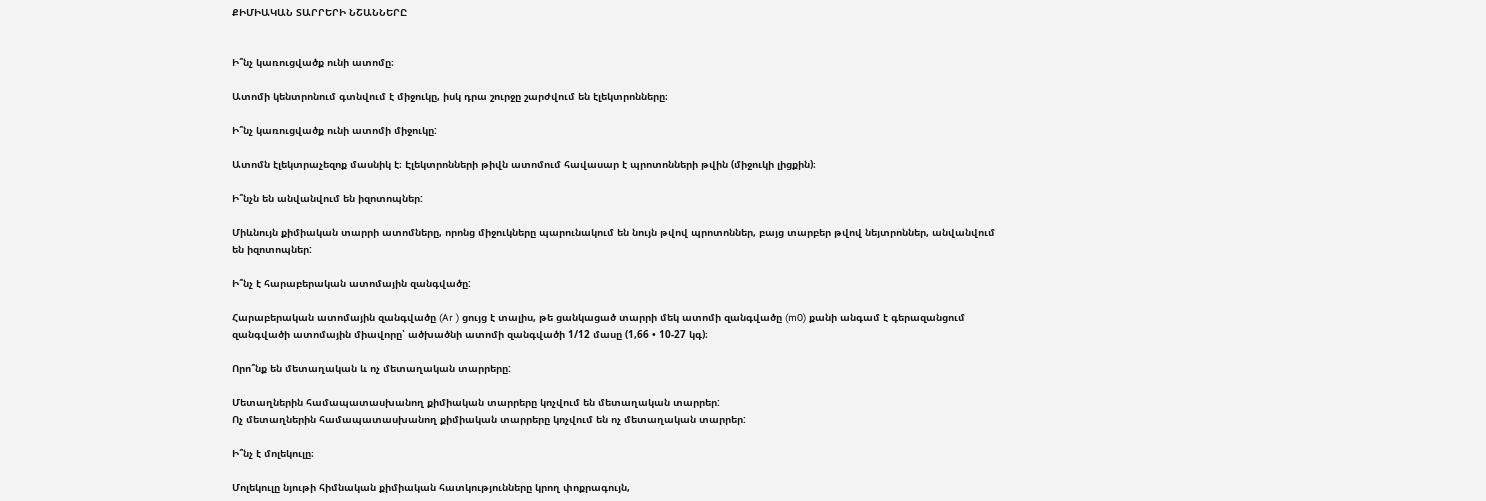ՔԻՄԻԱԿԱՆ ՏԱՐՐԵՐԻ ՆՇԱՆՆԵՐԸ


Ի՞նչ կառուցվածք ունի ատոմը։

Ատոմի կենտրոնում գտնվում է միջուկը, իսկ դրա շուրջը շարժվում են էլեկտրոնները։

Ի՞նչ կառուցվածք ունի ատոմի միջուկը:

Ատոմն էլեկտրաչեզոք մասնիկ է։ Էլեկտրոնների թիվն ատոմում հավասար է պրոտոնների թվին (միջուկի լիցքին)։

Ի՞նչն են անվանվում են իզոտոպներ:

Միևնույն քիմիական տարրի ատոմները, որոնց միջուկները պարունակում են նույն թվով պրոտոններ, բայց տարբեր թվով նեյտրոններ, անվանվում են իզոտոպներ:

Ի՞նչ է հարաբերական ատոմային զանգվածը:

Հարաբերական ատոմային զանգվածը (Ar ) ցույց է տալիս, թե ցանկացած տարրի մեկ ատոմի զանգվածը (m0) քանի անգամ է գերազանցում զանգվածի ատոմային միավորը՝ ածխածնի ատոմի զանգվածի 1/12 մասը (1,66 • 10-27 կգ)։

Որո՞նք են մետաղական և ոչ մետաղական տարրերը:

Մետաղներին համապատասխանող քիմիական տարրերը կոչվում են մետաղական տարրեր:
Ոչ մետաղներին համապատասխանող քիմիական տարրերը կոչվում են ոչ մետաղական տարրեր:

Ի՞նչ է մոլեկուլը։

Մոլեկուլը նյութի հիմնական քիմիական հատկությունները կրող փոքրագույն,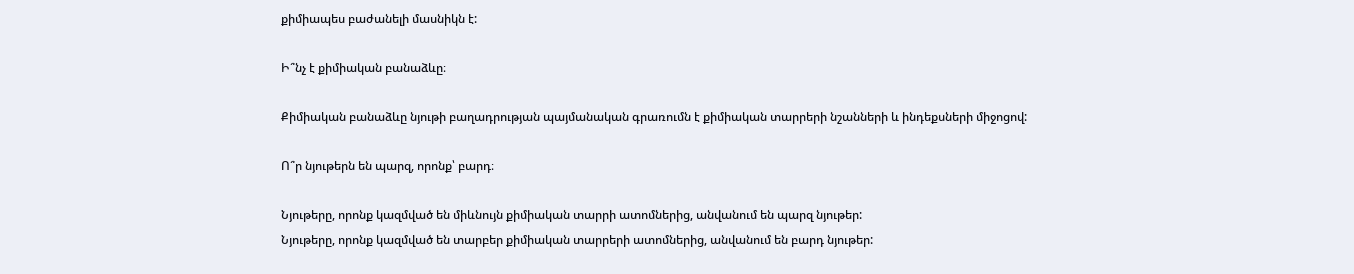քիմիապես բաժանելի մասնիկն է:

Ի՞նչ է քիմիական բանաձևը։

Քիմիական բանաձևը նյութի բաղադրության պայմանական գրառումն է քիմիական տարրերի նշանների և ինդեքսների միջոցով:

Ո՞ր նյութերն են պարզ, որոնք՝ բարդ։

Նյութերը, որոնք կազմված են միևնույն քիմիական տարրի ատոմներից, անվանում են պարզ նյութեր:
Նյութերը, որոնք կազմված են տարբեր քիմիական տարրերի ատոմներից, անվանում են բարդ նյութեր: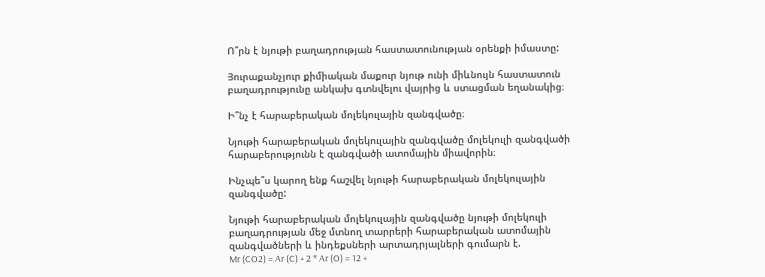Ո՞րն է նյութի բաղադրության հաստատունության օրենքի իմաստը:

Յուրաքանչյուր քիմիական մաքուր նյութ ունի միևնույն հաստատուն բաղադրությունը անկախ գտնվելու վայրից և ստացման եղանակից։

Ի՞նչ է հարաբերական մոլեկուլային զանգվածը։

Նյութի հարաբերական մոլեկուլային զանգվածը մոլեկուլի զանգվածի հարաբերությունն է զանգվածի ատոմային միավորին։

Ինչպե՞ս կարող ենք հաշվել նյութի հարաբերական մոլեկուլային զանգվածը:

Նյութի հարաբերական մոլեկուլային զանգվածը նյութի մոլեկուլի բաղադրության մեջ մտնող տարրերի հարաբերական ատոմային զանգվածների և ինդեքսների արտադրյալների գումարն է.
Mr (CO2) = Ar (C) + 2 * Ar (O) = 12 +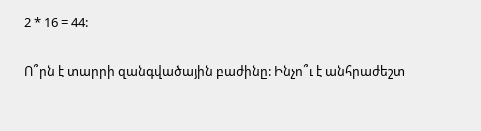2 * 16 = 44:

Ո՞րն է տարրի զանգվածային բաժինը: Ինչո՞ւ է անհրաժեշտ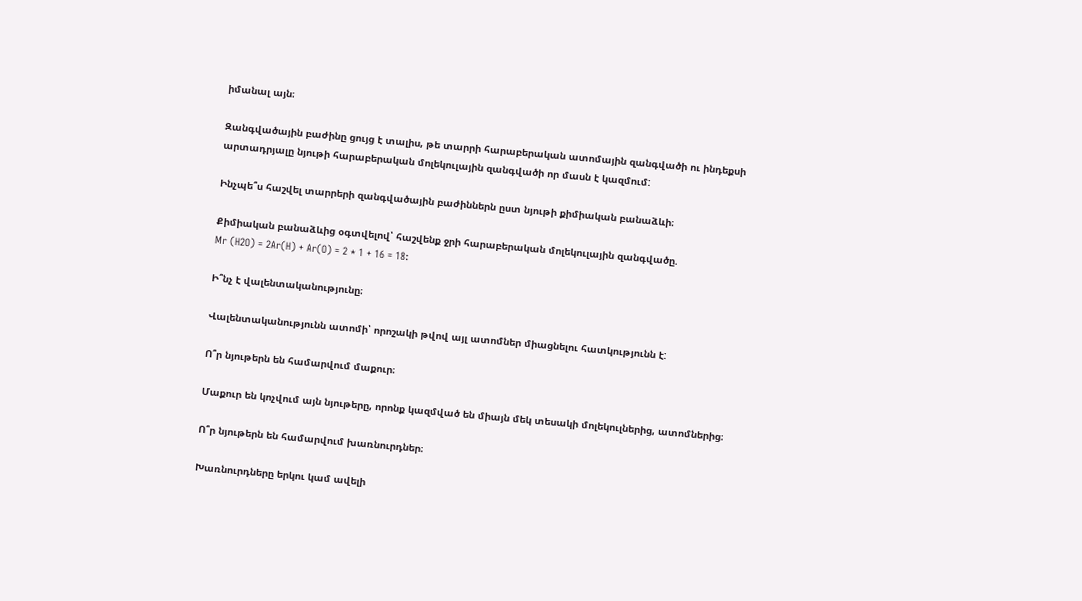իմանալ այն։

Զանգվածային բաժինը ցույց է տալիս, թե տարրի հարաբերական ատոմային զանգվածի ու ինդեքսի արտադրյալը նյութի հարաբերական մոլեկուլային զանգվածի որ մասն է կազմում:

Ինչպե՞ս հաշվել տարրերի զանգվածային բաժիններն ըստ նյութի քիմիական բանաձևի։

Քիմիական բանաձևից օգտվելով՝ հաշվենք ջրի հարաբերական մոլեկուլային զանգվածը.
Mr (H2O) = 2Ar(H) + Ar(O) = 2 * 1 + 16 = 18:

Ի՞նչ է վալենտականությունը։

Վալենտականությունն ատոմի՝ որոշակի թվով այլ ատոմներ միացնելու հատկությունն է:

Ո՞ր նյութերն են համարվում մաքուր։

Մաքուր են կոչվում այն նյութերը, որոնք կազմված են միայն մեկ տեսակի մոլեկուլներից, ատոմներից։

Ո՞ր նյութերն են համարվում խառնուրդներ։

Խառնուրդները երկու կամ ավելի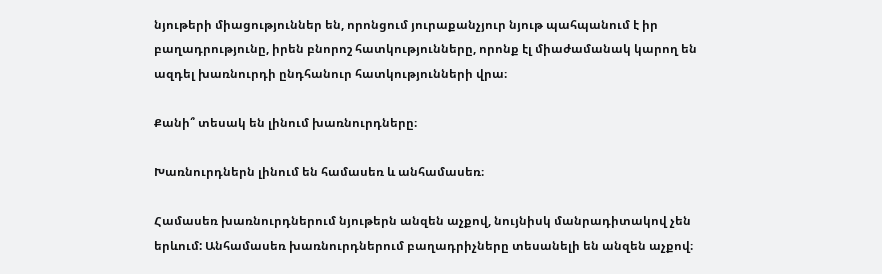նյութերի միացություններ են, որոնցում յուրաքանչյուր նյութ պահպանում է իր բաղադրությունը, իրեն բնորոշ հատկությունները, որոնք էլ միաժամանակ կարող են ազդել խառնուրդի ընդհանուր հատկությունների վրա։

Քանի՞ տեսակ են լինում խառնուրդները։

Խառնուրդներն լինում են համասեռ և անհամասեռ։

Համասեռ խառնուրդներում նյութերն անզեն աչքով, նույնիսկ մանրադիտակով չեն երևում: Անհամասեռ խառնուրդներում բաղադրիչները տեսանելի են անզեն աչքով։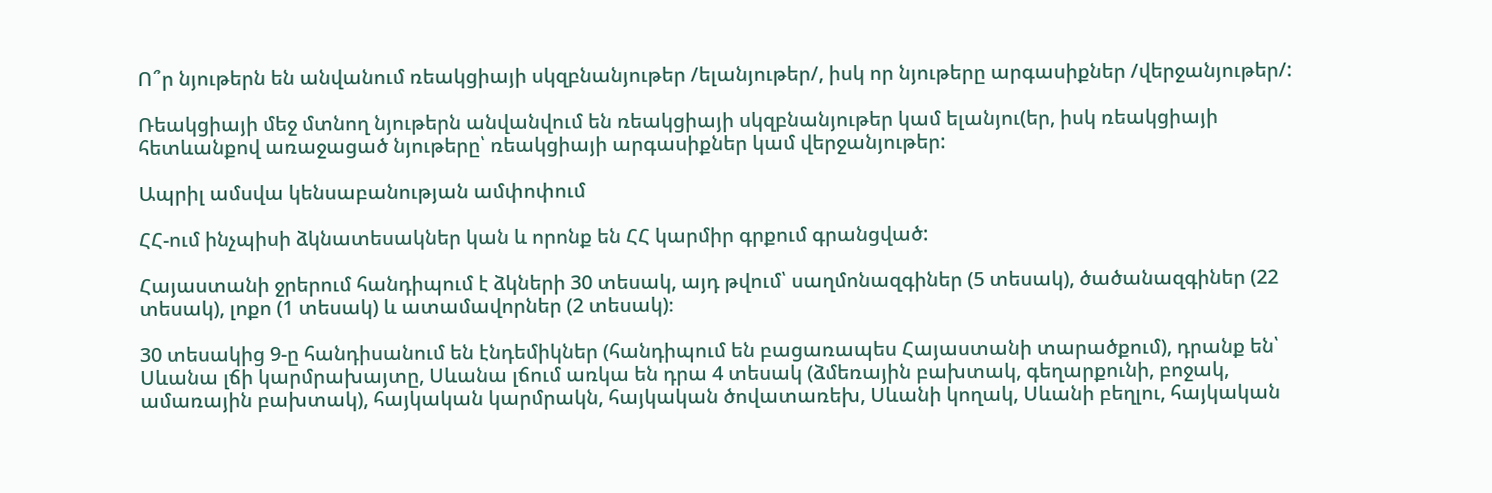Ո՞ր նյութերն են անվանում ռեակցիայի սկզբնանյութեր /ելանյութեր/, իսկ որ նյութերը արգասիքներ /վերջանյութեր/:

Ռեակցիայի մեջ մտնող նյութերն անվանվում են ռեակցիայի սկզբնանյութեր կամ ելանյու(եր, իսկ ռեակցիայի հետևանքով առաջացած նյութերը՝ ռեակցիայի արգասիքներ կամ վերջանյութեր:

Ապրիլ ամսվա կենսաբանության ամփոփում

ՀՀ-ում ինչպիսի ձկնատեսակներ կան և որոնք են ՀՀ կարմիր գրքում գրանցված:

Հայաստանի ջրերում հանդիպում է ձկների 30 տեսակ, այդ թվում՝ սաղմոնազգիներ (5 տեսակ), ծածանազգիներ (22 տեսակ), լոքո (1 տեսակ) և ատամավորներ (2 տեսակ)։

30 տեսակից 9-ը հանդիսանում են էնդեմիկներ (հանդիպում են բացառապես Հայաստանի տարածքում), դրանք են՝ Սևանա լճի կարմրախայտը, Սևանա լճում առկա են դրա 4 տեսակ (ձմեռային բախտակ, գեղարքունի, բոջակ, ամառային բախտակ), հայկական կարմրակն, հայկական ծովատառեխ, Սևանի կողակ, Սևանի բեղլու, հայկական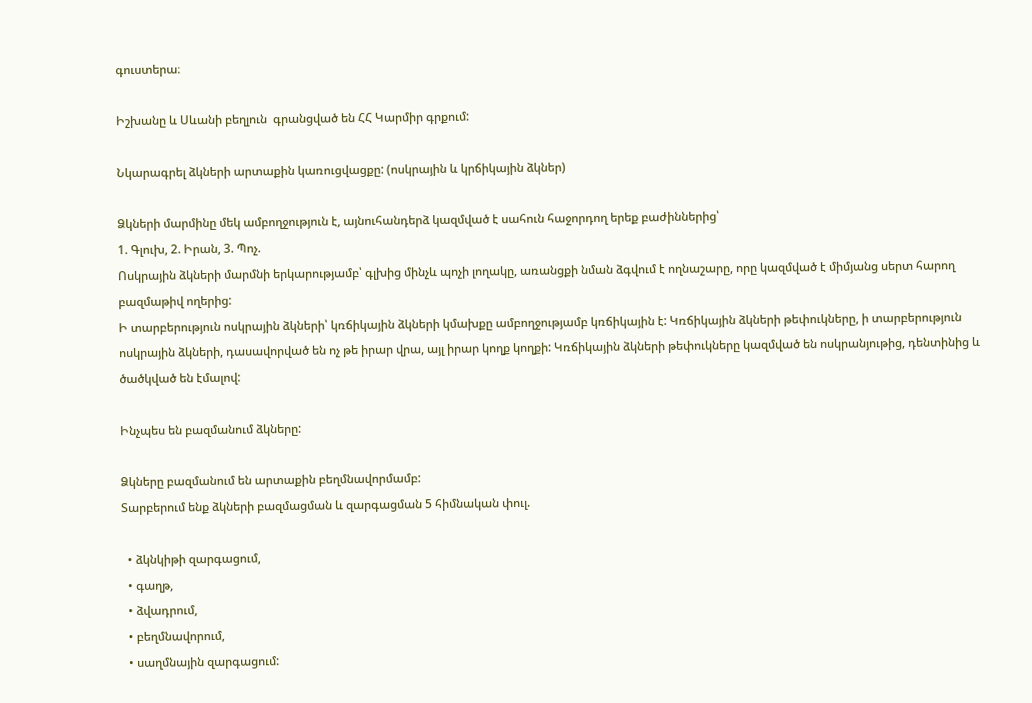գուստերա։

Իշխանը և Սևանի բեղլուն  գրանցված են ՀՀ Կարմիր գրքում:

Նկարագրել ձկների արտաքին կառուցվացքը: (ոսկրային և կրճիկային ձկներ)

Ձկների մարմինը մեկ ամբողջություն է, այնուհանդերձ կազմված է սահուն հաջորդող երեք բաժիններից՝
1. Գլուխ, 2. Իրան, 3. Պոչ.
Ոսկրային ձկների մարմնի երկարությամբ՝ գլխից մինչև պոչի լողակը, առանցքի նման ձգվում է ողնաշարը, որը կազմված է միմյանց սերտ հարող բազմաթիվ ողերից:
Ի տարբերություն ոսկրային ձկների՝ կռճիկային ձկների կմախքը ամբողջությամբ կռճիկային է: Կռճիկային ձկների թեփուկները, ի տարբերություն ոսկրային ձկների, դասավորված են ոչ թե իրար վրա, այլ իրար կողք կողքի: Կռճիկային ձկների թեփուկները կազմված են ոսկրանյութից, դենտինից և ծածկված են էմալով:

Ինչպես են բազմանում ձկները:

Ձկները բազմանում են արտաքին բեղմնավորմամբ:
Տարբերում ենք ձկների բազմացման և զարգացման 5 հիմնական փուլ.

  • ձկնկիթի զարգացում,
  • գաղթ,
  • ձվադրում,
  • բեղմնավորում,
  • սաղմնային զարգացում: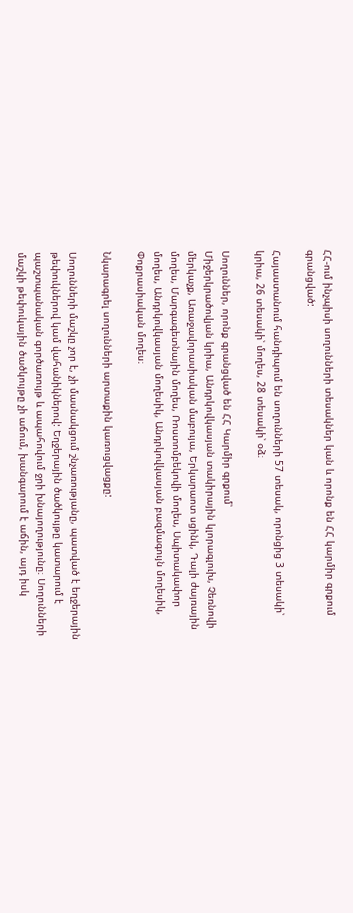ՀՀ-ում ինչպիսի սողունների տեսակներ կան և որոնք են ՀՀ կարմիր գրքում գրանցված:

Հայաստանում հանդիպում են սողունների 57 տեսակ, որոնցից 3 տեսակի՝ կրիա, 26 տեսակի՝ մողես, 28 տեսակի՝ օձ։

Սողուններ, որոնք գրանցված են ՀՀ Կարմիր գրքում՝
Միջերկրածովյան կրիա, Անդրկովկասյան տակիրային կլորագլուխ, Չեռնովի մերկաչք, Առաջավորասիական մաբույա, Երկարաոտ սցինկ, Դալի ժայռային մողես, Մարգագետնային մողես, Ռոստոմբեկովի մողես, Սպիտակափոր մողես, Անդրկովկասյան մողեսիկ, Անդրկովկասյան բազմագույն մողեսիկ, Փոքրասիական մողես։

Նկարագրել սողունների արտաքին կառուցվացքը:

Սողունների մաշկը չոր է, չի մասնակցում շնչառությանը, պատված է եղջերային թեփուկներով կամ վահանիկներով: Եղջերային ծածկույթը կատարում է պաշտպանական գործառույթ և ապահովում ջրի խնայողությունը։ Սողունների մաշկի թեփուկային ծածկույթը չի աճում, խանգարում է աճին, այդ իսկ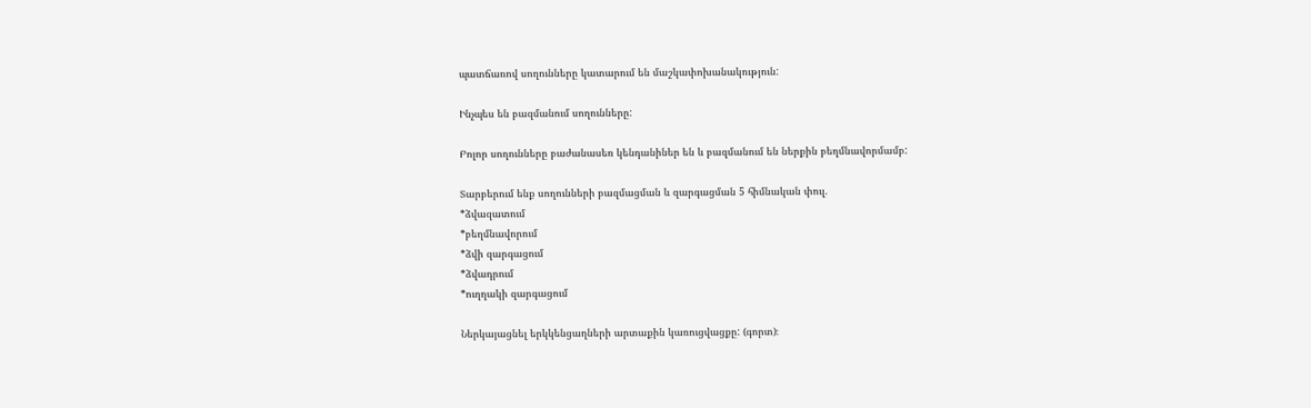պատճառով սողունները կատարում են մաշկափոխանակություն:

Ինչպես են բազմանում սողունները:

Բոլոր սողունները բաժանասեռ կենդանիներ են և բազմանում են ներքին բեղմնավորմամբ:

Տարբերում ենք սողունների բազմացման և զարգացման 5 հիմնական փուլ.
*ձվազատում
*բեղմնավորում
*ձվի զարգացում
*ձվադրում
*ուղղակի զարգացում

Ներկայացնել երկկենցաղների արտաքին կառուցվացքը: (գորտ)։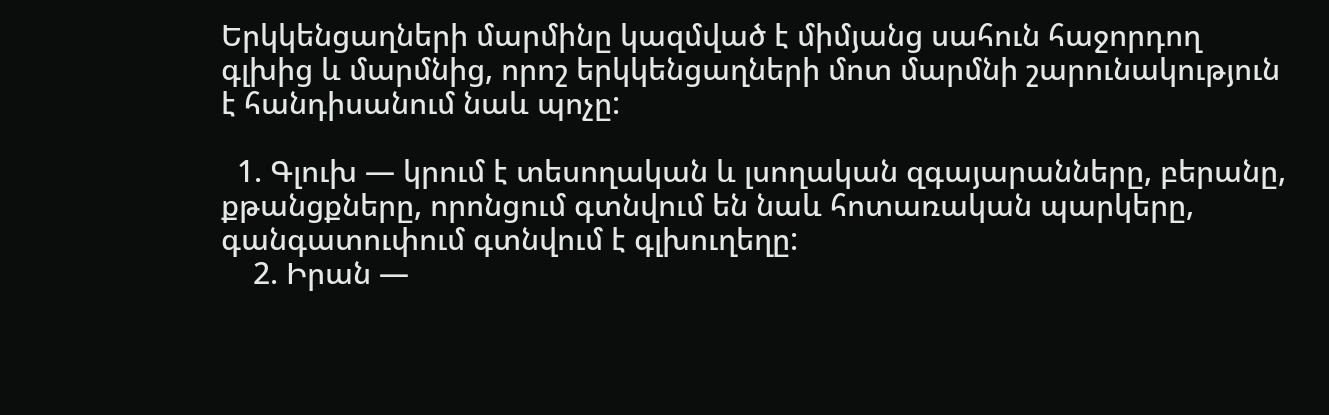Երկկենցաղների մարմինը կազմված է միմյանց սահուն հաջորդող գլխից և մարմնից, որոշ երկկենցաղների մոտ մարմնի շարունակություն է հանդիսանում նաև պոչը:

  1. Գլուխ — կրում է տեսողական և լսողական զգայարանները, բերանը, քթանցքները, որոնցում գտնվում են նաև հոտառական պարկերը, գանգատուփում գտնվում է գլխուղեղը:
    2. Իրան —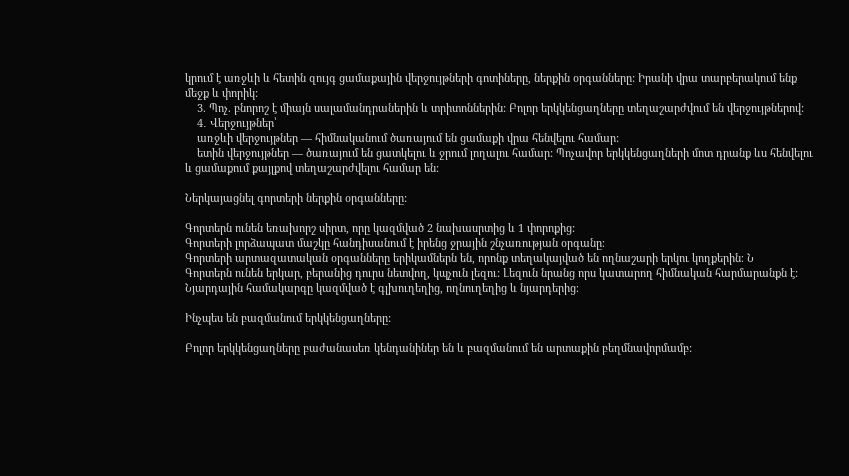կրում է առջևի և հետին զույգ ցամաքային վերջույթների գոտիները, ներքին օրգանները: Իրանի վրա տարբերակում ենք մեջք և փորիկ:
    3. Պոչ. բնորոշ է միայն սալամանդրաներին և տրիտոններին: Բոլոր երկկենցաղները տեղաշարժվում են վերջույթներով:
    4․ Վերջույթներ՝
    առջևի վերջույթներ — հիմնականում ծառայում են ցամաքի վրա հենվելու համար:
    ետին վերջույթներ — ծառայում են ցատկելու և ջրում լողալու համար: Պոչավոր երկկենցաղների մոտ դրանք ևս հենվելու և ցամաքում քայլքով տեղաշարժվելու համար են:

Ներկայացնել գորտերի ներքին օրգանները:

Գորտերն ունեն եռախորշ սիրտ, որը կազմված 2 նախասրտից և 1 փորոքից:
Գորտերի լորձապատ մաշկը հանդիսանում է իրենց ջրային շնչառության օրգանը։
Գորտերի արտազատական օրգանները երիկամներն են, որոնք տեղակայված են ողնաշարի երկու կողքերին։ Ն
Գորտերն ունեն երկար, բերանից դուրս նետվող, կպչուն լեզու: Լեզուն նրանց որս կատարող հիմնական հարմարանքն է:
Նյարդային համակարգը կազմված է գլխուղեղից, ողնուղեղից և նյարդերից։

Ինչպես են բազմանում երկկենցաղները:

Բոլոր երկկենցաղները բաժանասեռ կենդանիներ են և բազմանում են արտաքին բեղմնավորմամբ: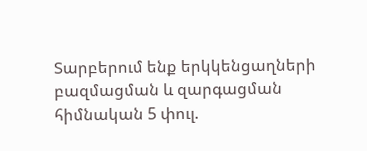Տարբերում ենք երկկենցաղների բազմացման և զարգացման հիմնական 5 փուլ.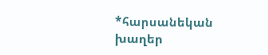*հարսանեկան խաղեր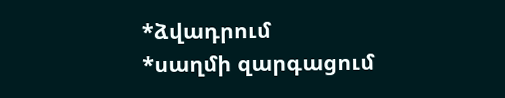*ձվադրում
*սաղմի զարգացում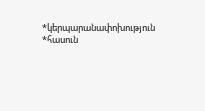*կերպարանափոխություն
*հասուն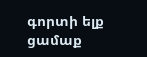գորտի ելք ցամաք